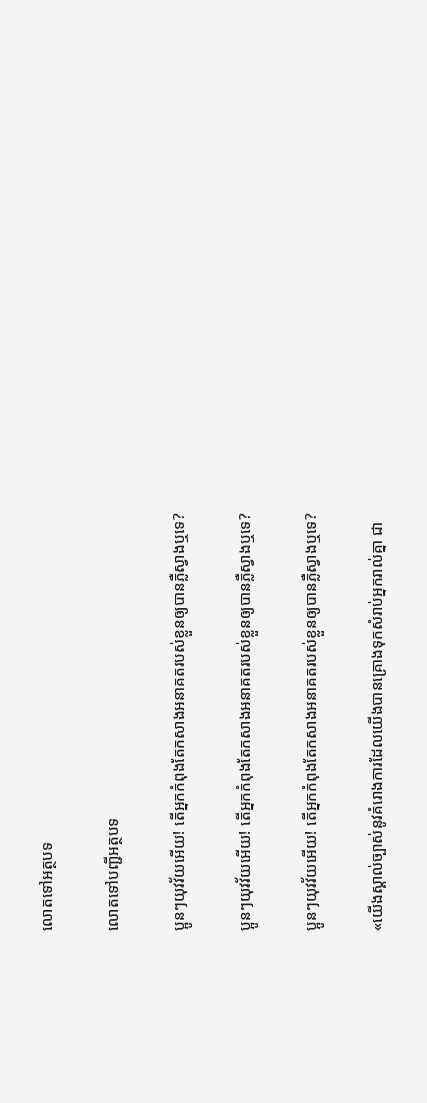លោតទៅអត្ថបទ

លោតទៅបញ្ជីអត្ថបទ

ប្អូនៗយុវវ័យអើយ! តើអ្នកកំពុងតែកសាងអនាគតរបស់ខ្លួនឲ្យបានភ្លឺស្វាងឬទេ?

ប្អូនៗយុវវ័យអើយ! តើអ្នកកំពុងតែកសាងអនាគតរបស់ខ្លួនឲ្យបានភ្លឺស្វាងឬទេ?

ប្អូនៗយុវវ័យអើយ! តើអ្នកកំពុងតែកសាងអនាគតរបស់ខ្លួនឲ្យបានភ្លឺស្វាងឬទេ?

«យើងស្គាល់ច្បាស់នូវគំរោងការដែលយើងបានគ្រោងទុកសំរាប់អ្នករាល់គ្នា ជា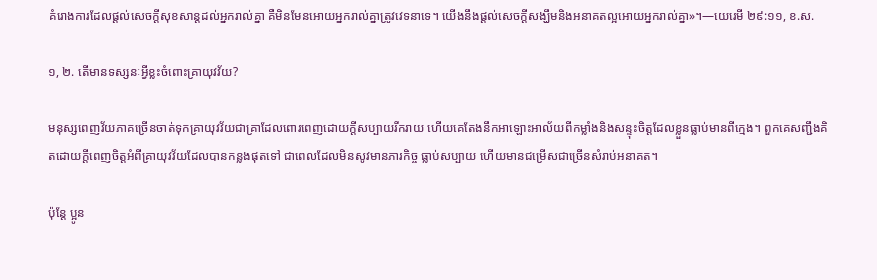គំរោងការដែលផ្ដល់សេចក្ដីសុខសាន្តដល់អ្នករាល់គ្នា គឺមិនមែនអោយអ្នករាល់គ្នាត្រូវវេទនាទេ។ យើងនឹងផ្ដល់សេចក្ដីសង្ឃឹមនិងអនាគតល្អអោយអ្នករាល់គ្នា»។—យេរេមី ២៩:១១, ខ.ស.

១, ២. តើមានទស្សនៈអ្វីខ្លះចំពោះគ្រាយុវវ័យ?

មនុស្សពេញវ័យភាគច្រើនចាត់ទុកគ្រាយុវវ័យជាគ្រាដែលពោរពេញដោយក្ដីសប្បាយរីករាយ ហើយគេតែងនឹកអាឡោះអាល័យពីកម្លាំងនិងសន្ទុះចិត្តដែលខ្លួនធ្លាប់មានពីក្មេង។ ពួកគេសញ្ជឹងគិតដោយក្ដីពេញចិត្តអំពីគ្រាយុវវ័យដែលបានកន្លងផុតទៅ ជាពេលដែលមិនសូវមានភារកិច្ច ធ្លាប់សប្បាយ ហើយមានជម្រើសជាច្រើនសំរាប់អនាគត។

ប៉ុន្តែ ប្អូន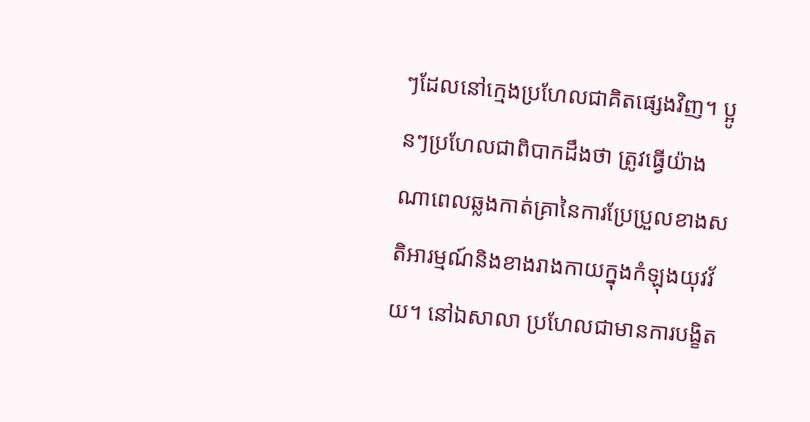ៗដែលនៅក្មេងប្រហែលជាគិតផ្សេងវិញ។ ប្អូនៗប្រហែលជាពិបាកដឹងថា ត្រូវធ្វើយ៉ាងណាពេលឆ្លងកាត់គ្រានៃការប្រែប្រួលខាងសតិអារម្មណ៍និងខាងរាងកាយក្នុងកំឡុងយុវវ័យ។ នៅឯសាលា ប្រហែលជាមានការបង្ខិត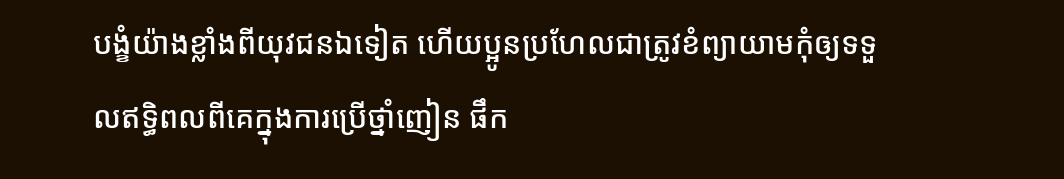បង្ខំយ៉ាងខ្លាំងពីយុវជនឯទៀត ហើយប្អូនប្រហែលជាត្រូវខំព្យាយាមកុំឲ្យទទួលឥទ្ធិពលពីគេក្នុងការប្រើថ្នាំញៀន ផឹក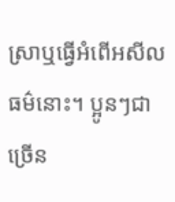ស្រាឬធ្វើអំពើអសីលធម៌នោះ។ ប្អូនៗជាច្រើន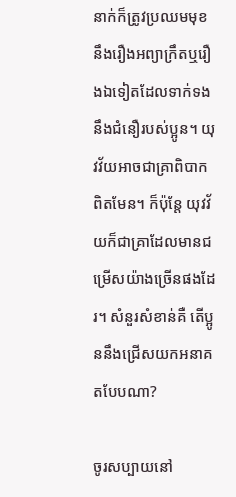នាក់ក៏ត្រូវប្រឈមមុខនឹងរឿងអព្យាក្រឹតឬរឿងឯទៀតដែលទាក់ទងនឹងជំនឿរបស់ប្អូន។ យុវវ័យអាចជាគ្រាពិបាកពិតមែន។ ក៏ប៉ុន្តែ យុវវ័យក៏ជាគ្រាដែលមានជម្រើសយ៉ាងច្រើនផងដែរ។ សំនួរសំខាន់គឺ តើប្អូននឹងជ្រើសយកអនាគតបែបណា?

ចូរសប្បាយនៅ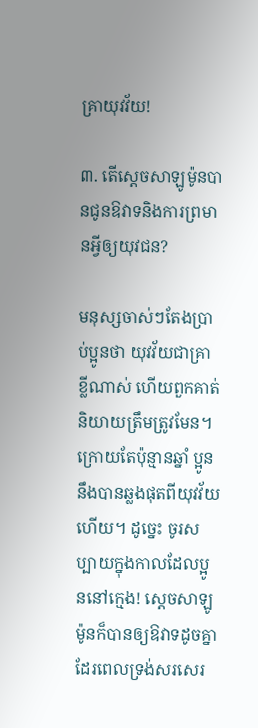គ្រាយុវវ័យ!

៣. តើស្តេចសាឡូម៉ូនបានជូនឱវាទនិងការព្រមានអ្វីឲ្យយុវជន?

មនុស្សចាស់ៗតែងប្រាប់ប្អូនថា យុវវ័យជាគ្រាខ្លីណាស់ ហើយពួកគាត់និយាយត្រឹមត្រូវមែន។ ក្រោយតែប៉ុន្មានឆ្នាំ ប្អូននឹងបានឆ្លងផុតពីយុវវ័យហើយ។ ដូច្នេះ ចូរសប្បាយក្នុងកាលដែលប្អូននៅក្មេង! ស្តេចសាឡូម៉ូនក៏បានឲ្យឱវាទដូចគ្នាដែរពេលទ្រង់សរសេរ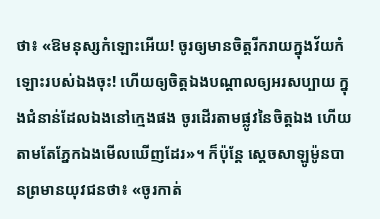ថា៖ «ឱមនុស្សកំឡោះអើយ! ចូរឲ្យមានចិត្តរីករាយក្នុងវ័យកំឡោះរបស់ឯងចុះ! ហើយឲ្យចិត្តឯងបណ្ដាលឲ្យអរសប្បាយ ក្នុងជំនាន់ដែលឯងនៅក្មេងផង ចូរដើរតាមផ្លូវនៃចិត្តឯង ហើយតាមតែភ្នែកឯងមើលឃើញដែរ»។ ក៏ប៉ុន្តែ ស្តេចសាឡូម៉ូនបានព្រមានយុវជនថា៖ «ចូរកាត់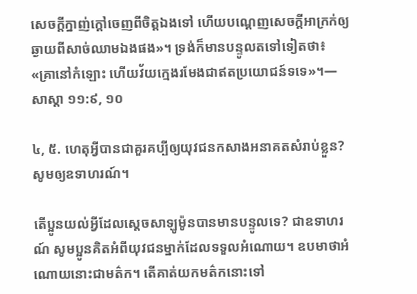សេចក្ដីក្នាញ់ក្ដៅចេញពីចិត្តឯងទៅ ហើយបណ្ដេញសេចក្ដីអាក្រក់ឲ្យឆ្ងាយពីសាច់ឈាមឯងផង»។ ទ្រង់ក៏មានបន្ទូលតទៅទៀតថា៖ «គ្រានៅកំឡោះ ហើយវ័យក្មេងរមែងជាឥតប្រយោជន៍ទទេ»។—សាស្ដា ១១:៩, ១០

៤, ៥. ហេតុអ្វីបានជាគួរគប្បីឲ្យយុវជនកសាងអនាគតសំរាប់ខ្លួន? សូមឲ្យឧទាហរណ៍។

តើប្អូនយល់អ្វីដែលស្តេចសាឡូម៉ូនបានមានបន្ទូលទេ? ជាឧទាហរណ៍ សូមប្អូនគិតអំពីយុវជនម្នាក់ដែលទទួលអំណោយ។ ឧបមាថាអំណោយនោះជាមត៌ក។ តើគាត់យកមត៌កនោះទៅ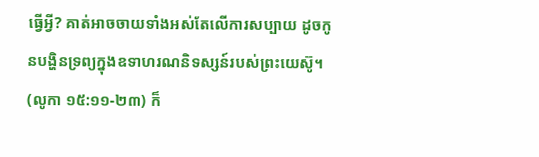ធ្វើអ្វី? គាត់អាចចាយទាំងអស់តែលើការសប្បាយ ដូចកូនបង្ហិនទ្រព្យក្នុងឧទាហរណនិទស្សន៍របស់ព្រះយេស៊ូ។ (លូកា ១៥:១១-២៣) ក៏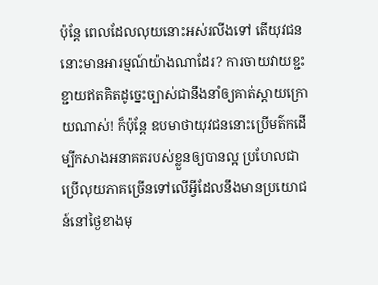ប៉ុន្តែ ពេលដែលលុយនោះអស់រលីងទៅ តើយុវជននោះមានអារម្មណ៍យ៉ាងណាដែរ? ការចាយវាយខ្ជះខ្ជាយឥតគិតដូច្នេះច្បាស់ជានឹងនាំឲ្យគាត់ស្ដាយក្រោយណាស់! ក៏ប៉ុន្តែ ឧបមាថាយុវជននោះប្រើមត៌កដើម្បីកសាងអនាគតរបស់ខ្លួនឲ្យបានល្អ ប្រហែលជាប្រើលុយភាគច្រើនទៅលើអ្វីដែលនឹងមានប្រយោជន៍នៅថ្ងៃខាងមុ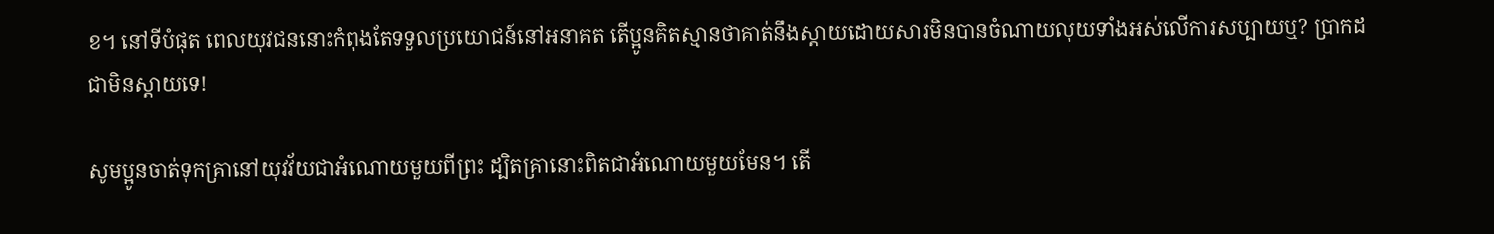ខ។ នៅទីបំផុត ពេលយុវជននោះកំពុងតែទទួលប្រយោជន៍នៅអនាគត តើប្អូនគិតស្មានថាគាត់នឹងស្ដាយដោយសារមិនបានចំណាយលុយទាំងអស់លើការសប្បាយឬ? ប្រាកដជាមិនស្ដាយទេ!

សូមប្អូនចាត់ទុកគ្រានៅយុវវ័យជាអំណោយមួយពីព្រះ ដ្បិតគ្រានោះពិតជាអំណោយមួយមែន។ តើ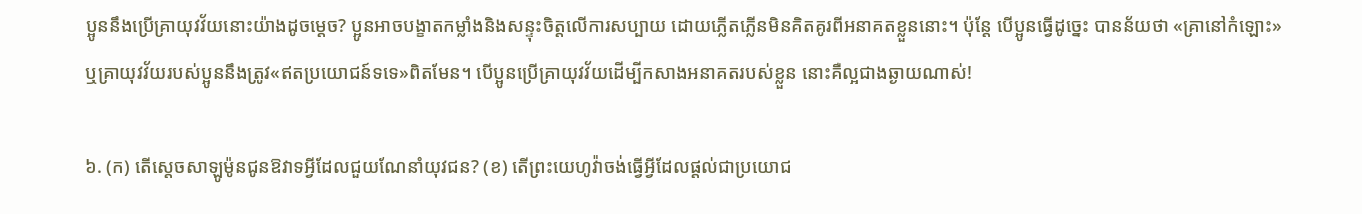ប្អូននឹងប្រើគ្រាយុវវ័យនោះយ៉ាងដូចម្ដេច? ប្អូនអាចបង្ខាតកម្លាំងនិងសន្ទុះចិត្តលើការសប្បាយ ដោយភ្លើតភ្លើនមិនគិតគូរពីអនាគតខ្លួននោះ។ ប៉ុន្តែ បើប្អូនធ្វើដូច្នេះ បានន័យថា «គ្រានៅកំឡោះ»ឬគ្រាយុវវ័យរបស់ប្អូននឹងត្រូវ«ឥតប្រយោជន៍ទទេ»ពិតមែន។ បើប្អូនប្រើគ្រាយុវវ័យដើម្បីកសាងអនាគតរបស់ខ្លួន នោះគឺល្អជាងឆ្ងាយណាស់!

៦. (ក) តើស្តេចសាឡូម៉ូនជូនឱវាទអ្វីដែលជួយណែនាំយុវជន? (ខ) តើព្រះយេហូវ៉ាចង់ធ្វើអ្វីដែលផ្ដល់ជាប្រយោជ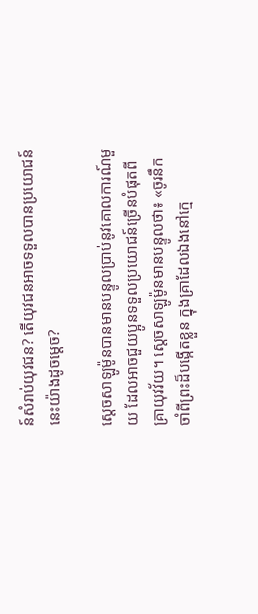ន៍សំរាប់យុវជន? តើយុវជនអាចទទួលបានប្រយោជន៍នេះយ៉ាងដូចម្ដេច?

ស្តេចសាឡូម៉ូនបានមានបន្ទូលប្រាប់នូវគោលការណ៍មួយ ដែលអាចជួយប្អូនទទួលប្រយោជន៍ច្រើនបំផុតពីគ្រាយុវវ័យ។ ស្តេចសាឡូម៉ូនមានបន្ទូលថា៖ «ចូរនឹកចាំពីព្រះដ៏បង្កើតខ្លួន ក្នុងគ្រាដែលឯងនៅក្មេ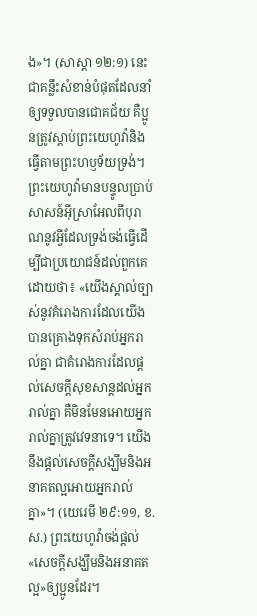ង»។ (សាស្ដា ១២:១) នេះជាគន្លឹះសំខាន់បំផុតដែលនាំឲ្យទទួលបានជោគជ័យ គឺប្អូនត្រូវស្ដាប់ព្រះយេហូវ៉ានិងធ្វើតាមព្រះហឫទ័យទ្រង់។ ព្រះយេហូវ៉ាមានបន្ទូលប្រាប់សាសន៍អ៊ីស្រាអែលពីបុរាណនូវអ្វីដែលទ្រង់ចង់ធ្វើដើម្បីជាប្រយោជន៍ដល់ពួកគេដោយថា៖ «យើងស្គាល់ច្បាស់នូវគំរោងការដែលយើងបានគ្រោងទុកសំរាប់អ្នករាល់គ្នា ជាគំរោងការដែលផ្ដល់សេចក្ដីសុខសាន្តដល់អ្នករាល់គ្នា គឺមិនមែនអោយអ្នករាល់គ្នាត្រូវវេទនាទេ។ យើងនឹងផ្ដល់សេចក្ដីសង្ឃឹមនិងអនាគតល្អអោយអ្នករាល់គ្នា»។ (យេរេមី ២៩:១១, ខ.ស.) ព្រះយេហូវ៉ាចង់ផ្ដល់«សេចក្ដីសង្ឃឹមនិងអនាគតល្អ»ឲ្យប្អូនដែរ។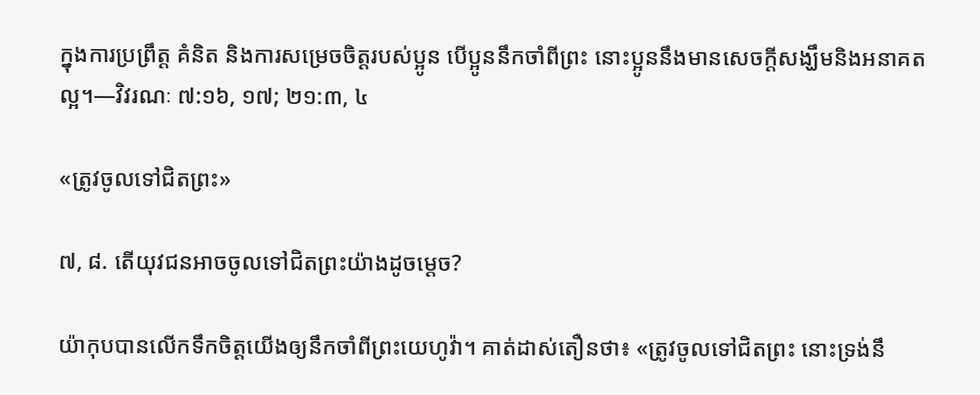ក្នុងការប្រព្រឹត្ត គំនិត និងការសម្រេចចិត្តរបស់ប្អូន បើប្អូននឹកចាំពីព្រះ នោះប្អូននឹងមានសេចក្ដីសង្ឃឹមនិងអនាគតល្អ។—វិវរណៈ ៧:១៦, ១៧; ២១:៣, ៤

«ត្រូវចូលទៅជិតព្រះ»

៧, ៨. តើយុវជនអាចចូលទៅជិតព្រះយ៉ាងដូចម្ដេច?

យ៉ាកុបបានលើកទឹកចិត្តយើងឲ្យនឹកចាំពីព្រះយេហូវ៉ា។ គាត់ដាស់តឿនថា៖ «ត្រូវចូលទៅជិតព្រះ នោះទ្រង់នឹ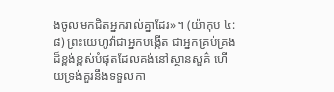ងចូលមកជិតអ្នករាល់គ្នាដែរ»។ (យ៉ាកុប ៤:៨) ព្រះយេហូវ៉ាជាអ្នកបង្កើត ជាអ្នកគ្រប់គ្រងដ៏ខ្ពង់ខ្ពស់បំផុតដែលគង់នៅស្ថានសួគ៌ ហើយទ្រង់គួរនឹងទទួលកា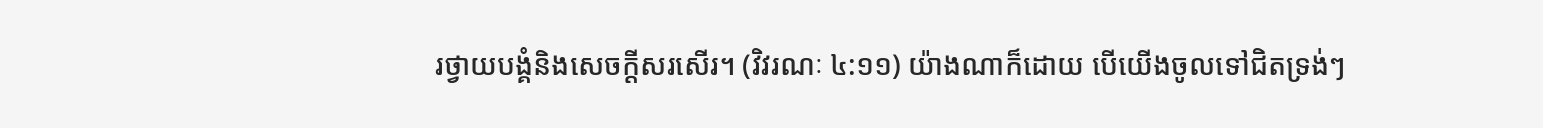រថ្វាយបង្គំនិងសេចក្ដីសរសើរ។ (វិវរណៈ ៤:១១) យ៉ាងណាក៏ដោយ បើយើងចូលទៅជិតទ្រង់ៗ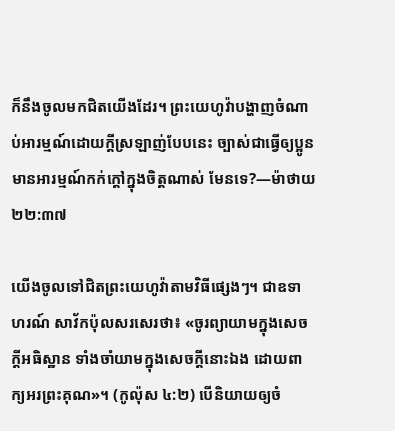ក៏នឹងចូលមកជិតយើងដែរ។ ព្រះយេហូវ៉ាបង្ហាញចំណាប់អារម្មណ៍ដោយក្ដីស្រឡាញ់បែបនេះ ច្បាស់ជាធ្វើឲ្យប្អូនមានអារម្មណ៍កក់ក្ដៅក្នុងចិត្តណាស់ មែនទេ?—ម៉ាថាយ ២២:៣៧

យើងចូលទៅជិតព្រះយេហូវ៉ាតាមវិធីផ្សេងៗ។ ជាឧទាហរណ៍ សាវ័កប៉ុលសរសេរថា៖ «ចូរព្យាយាមក្នុងសេចក្ដីអធិស្ឋាន ទាំងចាំយាមក្នុងសេចក្ដីនោះឯង ដោយពាក្យអរព្រះគុណ»។ (កូល៉ុស ៤:២) បើនិយាយឲ្យចំ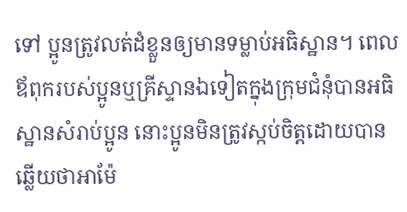ទៅ ប្អូនត្រូវលត់ដំខ្លួនឲ្យមានទម្លាប់អធិស្ឋាន។ ពេលឪពុករបស់ប្អូនឬគ្រីស្ទានឯទៀតក្នុងក្រុមជំនុំបានអធិស្ឋានសំរាប់ប្អូន នោះប្អូនមិនត្រូវស្កប់ចិត្តដោយបានឆ្លើយថាអាម៉ែ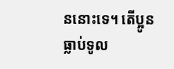ននោះទេ។ តើប្អូនធ្លាប់ទូល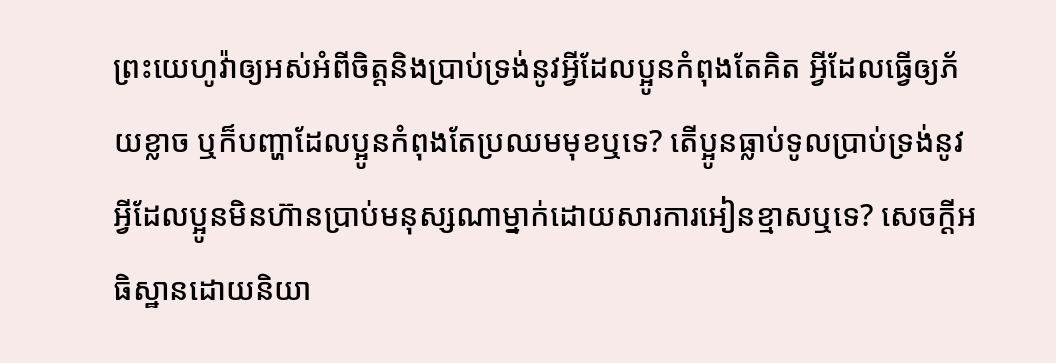ព្រះយេហូវ៉ាឲ្យអស់អំពីចិត្តនិងប្រាប់ទ្រង់នូវអ្វីដែលប្អូនកំពុងតែគិត អ្វីដែលធ្វើឲ្យភ័យខ្លាច ឬក៏បញ្ហាដែលប្អូនកំពុងតែប្រឈមមុខឬទេ? តើប្អូនធ្លាប់ទូលប្រាប់ទ្រង់នូវអ្វីដែលប្អូនមិនហ៊ានប្រាប់មនុស្សណាម្នាក់ដោយសារការអៀនខ្មាសឬទេ? សេចក្ដីអធិស្ឋានដោយនិយា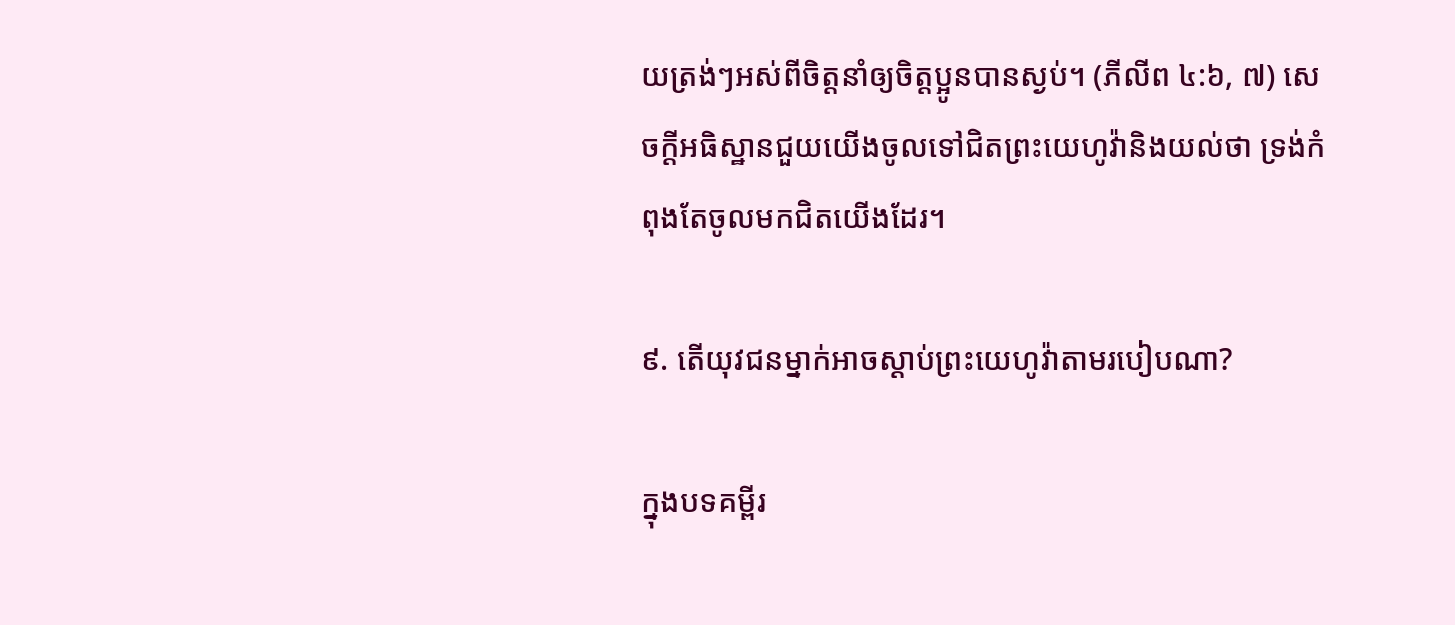យត្រង់ៗអស់ពីចិត្តនាំឲ្យចិត្តប្អូនបានស្ងប់។ (ភីលីព ៤:៦, ៧) សេចក្ដីអធិស្ឋានជួយយើងចូលទៅជិតព្រះយេហូវ៉ានិងយល់ថា ទ្រង់កំពុងតែចូលមកជិតយើងដែរ។

៩. តើយុវជនម្នាក់អាចស្ដាប់ព្រះយេហូវ៉ាតាមរបៀបណា?

ក្នុងបទគម្ពីរ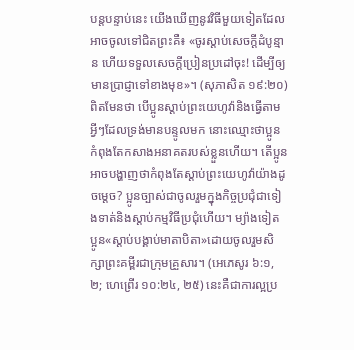បន្តបន្ទាប់នេះ យើងឃើញនូវវិធីមួយទៀតដែលអាចចូលទៅជិតព្រះគឺ៖ «ចូរស្ដាប់សេចក្ដីដំបូន្មាន ហើយទទួលសេចក្ដីប្រៀនប្រដៅចុះ! ដើម្បីឲ្យមានប្រាជ្ញាទៅខាងមុខ»។ (សុភាសិត ១៩:២០) ពិតមែនថា បើប្អូនស្ដាប់ព្រះយេហូវ៉ានិងធ្វើតាមអ្វីៗដែលទ្រង់មានបន្ទូលមក នោះឈ្មោះថាប្អូនកំពុងតែកសាងអនាគតរបស់ខ្លួនហើយ។ តើប្អូនអាចបង្ហាញថាកំពុងតែស្ដាប់ព្រះយេហូវ៉ាយ៉ាងដូចម្ដេច? ប្អូនច្បាស់ជាចូលរួមក្នុងកិច្ចប្រជុំជាទៀងទាត់និងស្ដាប់កម្មវិធីប្រជុំហើយ។ ម្យ៉ាងទៀត ប្អូន«ស្ដាប់បង្គាប់មាតាបិតា»ដោយចូលរួមសិក្សាព្រះគម្ពីរជាក្រុមគ្រួសារ។ (អេភេសូរ ៦:១, ២; ហេព្រើរ ១០:២៤, ២៥) នេះគឺជាការល្អប្រ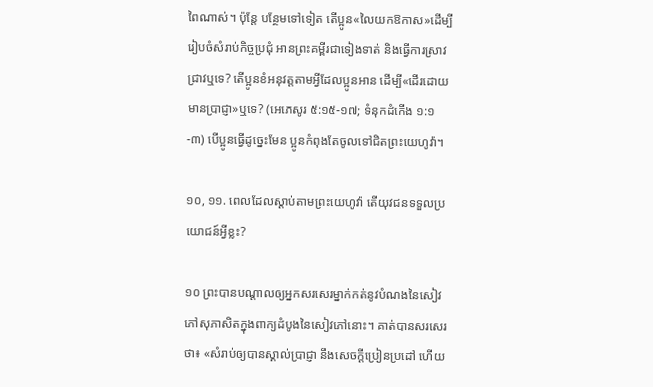ពៃណាស់។ ប៉ុន្តែ បន្ថែមទៅទៀត តើប្អូន«លៃយកឱកាស»ដើម្បីរៀបចំសំរាប់កិច្ចប្រជុំ អានព្រះគម្ពីរជាទៀងទាត់ និងធ្វើការស្រាវជ្រាវឬទេ? តើប្អូនខំអនុវត្តតាមអ្វីដែលប្អូនអាន ដើម្បី«ដើរដោយមានប្រាជ្ញា»ឬទេ? (អេភេសូរ ៥:១៥-១៧; ទំនុកដំកើង ១:១-៣) បើប្អូនធ្វើដូច្នេះមែន ប្អូនកំពុងតែចូលទៅជិតព្រះយេហូវ៉ា។

១០, ១១. ពេលដែលស្ដាប់តាមព្រះយេហូវ៉ា តើយុវជនទទួលប្រយោជន៍អ្វីខ្លះ?

១០ ព្រះបានបណ្ដាលឲ្យអ្នកសរសេរម្នាក់កត់នូវបំណងនៃសៀវភៅសុភាសិតក្នុងពាក្យដំបូងនៃសៀវភៅនោះ។ គាត់បានសរសេរថា៖ «សំរាប់ឲ្យបានស្គាល់ប្រាជ្ញា នឹងសេចក្ដីប្រៀនប្រដៅ ហើយ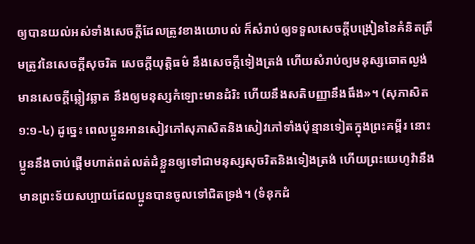ឲ្យបានយល់អស់ទាំងសេចក្ដីដែលត្រូវខាងយោបល់ ក៏សំរាប់ឲ្យទទួលសេចក្ដីបង្រៀននៃគំនិតត្រឹមត្រូវនៃសេចក្ដីសុចរិត សេចក្ដីយុត្ដិធម៌ នឹងសេចក្ដីទៀងត្រង់ ហើយសំរាប់ឲ្យមនុស្សឆោតល្ងង់មានសេចក្ដីឆ្លៀវឆ្លាត នឹងឲ្យមនុស្សកំឡោះមានដំរិះ ហើយនឹងសតិបញ្ញានឹងធឹង»។ (សុភាសិត ១:១-៤) ដូច្នេះ ពេលប្អូនអានសៀវភៅសុភាសិតនិងសៀវភៅទាំងប៉ុន្មានទៀតក្នុងព្រះគម្ពីរ នោះប្អូននឹងចាប់ផ្ដើមហាត់ពត់លត់ដំខ្លួនឲ្យទៅជាមនុស្សសុចរិតនិងទៀងត្រង់ ហើយព្រះយេហូវ៉ានឹងមានព្រះទ័យសប្បាយដែលប្អូនបានចូលទៅជិតទ្រង់។ (ទំនុកដំ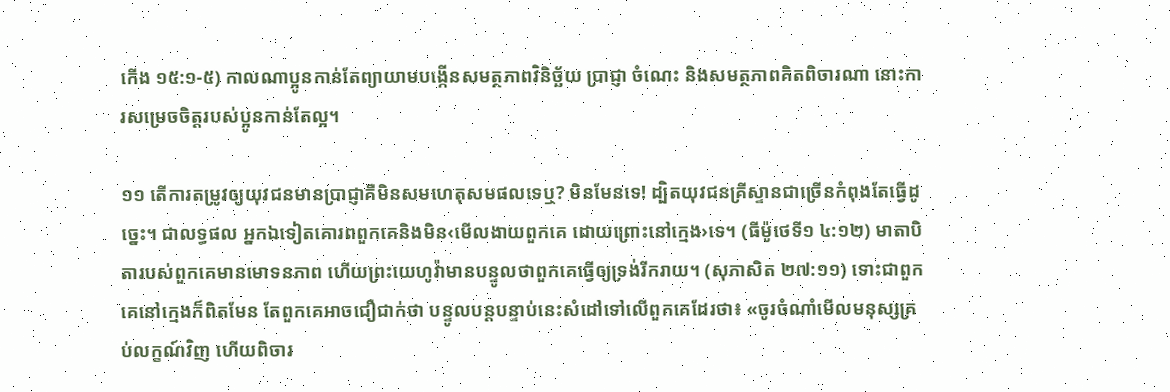កើង ១៥:១-៥) កាលណាប្អូនកាន់តែព្យាយាមបង្កើនសមត្ថភាពវិនិច្ឆ័យ ប្រាជ្ញា ចំណេះ និងសមត្ថភាពគិតពិចារណា នោះការសម្រេចចិត្តរបស់ប្អូនកាន់តែល្អ។

១១ តើការតម្រូវឲ្យយុវជនមានប្រាជ្ញាគឺមិនសមហេតុសមផលទេឬ? មិនមែនទេ! ដ្បិតយុវជនគ្រីស្ទានជាច្រើនកំពុងតែធ្វើដូច្នេះ។ ជាលទ្ធផល អ្នកឯទៀតគោរពពួកគេនិងមិន‹មើលងាយពួកគេ ដោយព្រោះនៅក្មេង›ទេ។ (ធីម៉ូថេទី១ ៤:១២) មាតាបិតារបស់ពួកគេមានមោទនភាព ហើយព្រះយេហូវ៉ាមានបន្ទូលថាពួកគេធ្វើឲ្យទ្រង់រីករាយ។ (សុភាសិត ២៧:១១) ទោះជាពួកគេនៅក្មេងក៏ពិតមែន តែពួកគេអាចជឿជាក់ថា បន្ទូលបន្តបន្ទាប់នេះសំដៅទៅលើពួកគេដែរថា៖ «ចូរចំណាំមើលមនុស្សគ្រប់លក្ខណ៍វិញ ហើយពិចារ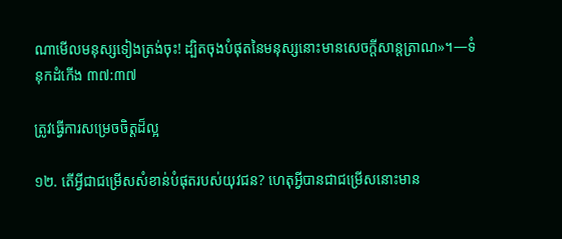ណាមើលមនុស្សទៀងត្រង់ចុះ! ដ្បិតចុងបំផុតនៃមនុស្សនោះមានសេចក្ដីសាន្តត្រាណ»។—ទំនុកដំកើង ៣៧:៣៧

ត្រូវធ្វើការសម្រេចចិត្តដ៏ល្អ

១២. តើអ្វីជាជម្រើសសំខាន់បំផុតរបស់យុវជន? ហេតុអ្វីបានជាជម្រើសនោះមាន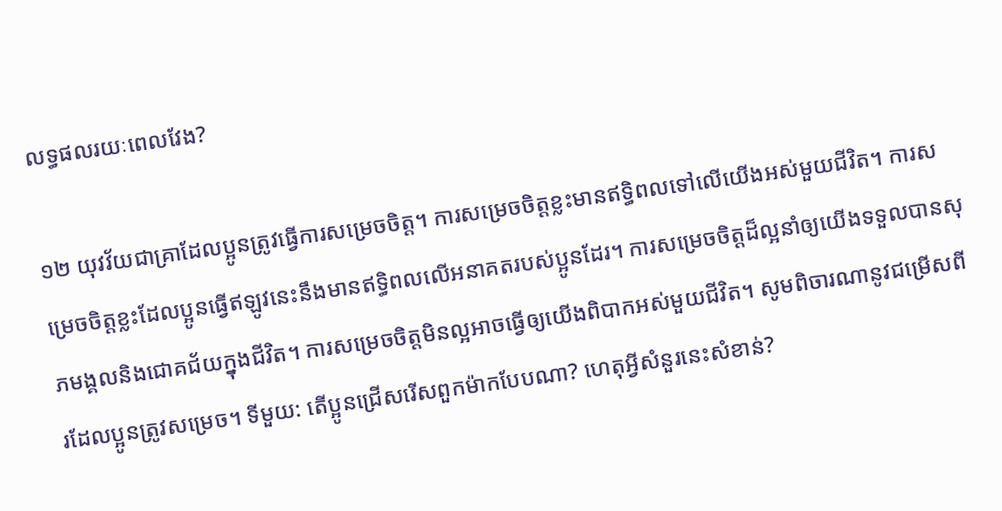លទ្ធផលរយៈពេលវែង?

១២ យុវវ័យជាគ្រាដែលប្អូនត្រូវធ្វើការសម្រេចចិត្ត។ ការសម្រេចចិត្តខ្លះមានឥទ្ធិពលទៅលើយើងអស់មួយជីវិត។ ការសម្រេចចិត្តខ្លះដែលប្អូនធ្វើឥឡូវនេះនឹងមានឥទ្ធិពលលើអនាគតរបស់ប្អូនដែរ។ ការសម្រេចចិត្តដ៏ល្អនាំឲ្យយើងទទួលបានសុភមង្គលនិងជោគជ័យក្នុងជីវិត។ ការសម្រេចចិត្តមិនល្អអាចធ្វើឲ្យយើងពិបាកអស់មួយជីវិត។ សូមពិចារណានូវជម្រើសពីរដែលប្អូនត្រូវសម្រេច។ ទីមួយ: តើប្អូនជ្រើសរើសពួកម៉ាកបែបណា? ហេតុអ្វីសំនួរនេះសំខាន់?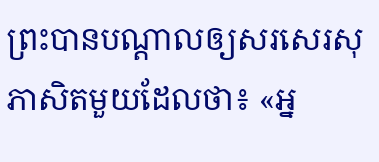ព្រះបានបណ្ដាលឲ្យសរសេរសុភាសិតមួយដែលថា៖ «អ្ន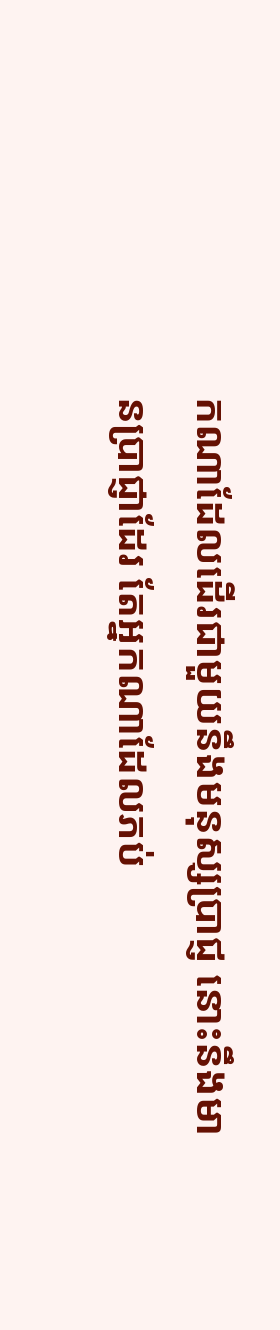កណាដែលដើរជាមួយនឹងមនុស្សប្រាជ្ញ នោះនឹងមានប្រាជ្ញាដែរ តែអ្នកណាដែលភប់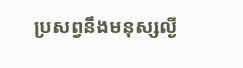ប្រសព្វនឹងមនុស្សល្ងី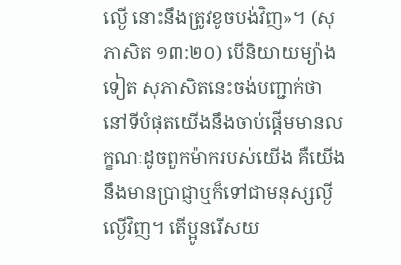ល្ងើ នោះនឹងត្រូវខូចបង់វិញ»។ (សុភាសិត ១៣:២០) បើនិយាយម្យ៉ាងទៀត សុភាសិតនេះចង់បញ្ជាក់ថានៅទីបំផុតយើងនឹងចាប់ផ្ដើមមានលក្ខណៈដូចពួកម៉ាករបស់យើង គឺយើងនឹងមានប្រាជ្ញាឬក៏ទៅជាមនុស្សល្ងីល្ងើវិញ។ តើប្អូនរើសយ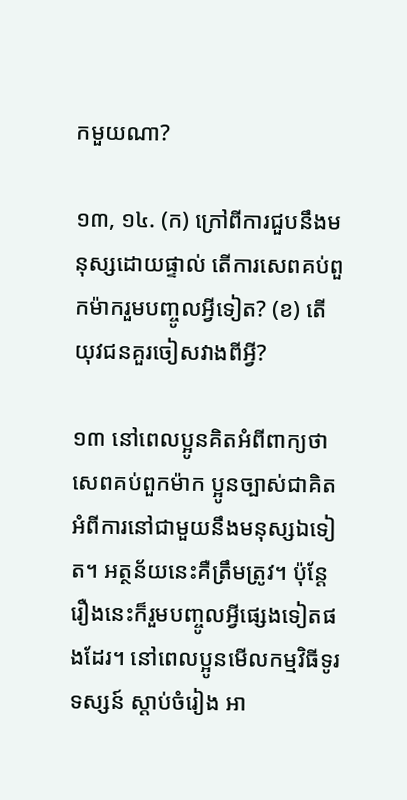កមួយណា?

១៣, ១៤. (ក) ក្រៅពីការជួបនឹងមនុស្សដោយផ្ទាល់ តើការសេពគប់ពួកម៉ាករួមបញ្ចូលអ្វីទៀត? (ខ) តើយុវជនគួរចៀសវាងពីអ្វី?

១៣ នៅពេលប្អូនគិតអំពីពាក្យថាសេពគប់ពួកម៉ាក ប្អូនច្បាស់ជាគិតអំពីការនៅជាមួយនឹងមនុស្សឯទៀត។ អត្ថន័យនេះគឺត្រឹមត្រូវ។ ប៉ុន្តែរឿងនេះក៏រួមបញ្ចូលអ្វីផ្សេងទៀតផងដែរ។ នៅពេលប្អូនមើលកម្មវិធីទូរទស្សន៍ ស្ដាប់ចំរៀង អា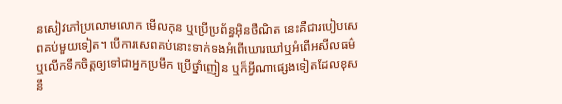នសៀវភៅប្រលោមលោក មើលកុន ឬប្រើប្រព័ន្ធអ៊ិនថឺណិត នេះគឺជារបៀបសេពគប់មួយទៀត។ បើការសេពគប់នោះទាក់ទងអំពើឃោរឃៅឬអំពើអសីលធម៌ ឬលើកទឹកចិត្តឲ្យទៅជាអ្នកប្រមឹក ប្រើថ្នាំញៀន ឬក៏អ្វីណាផ្សេងទៀតដែលខុសនឹ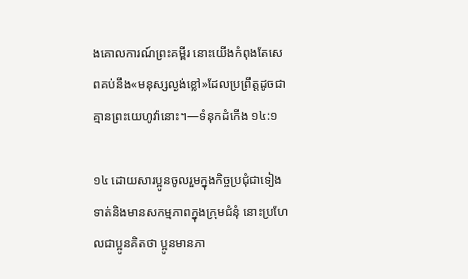ងគោលការណ៍ព្រះគម្ពីរ នោះយើងកំពុងតែសេពគប់នឹង«មនុស្សល្ងង់ខ្លៅ»ដែលប្រព្រឹត្តដូចជាគ្មានព្រះយេហូវ៉ានោះ។—ទំនុកដំកើង ១៤:១

១៤ ដោយសារប្អូនចូលរួមក្នុងកិច្ចប្រជុំជាទៀងទាត់និងមានសកម្មភាពក្នុងក្រុមជំនុំ នោះប្រហែលជាប្អូនគិតថា ប្អូនមានភា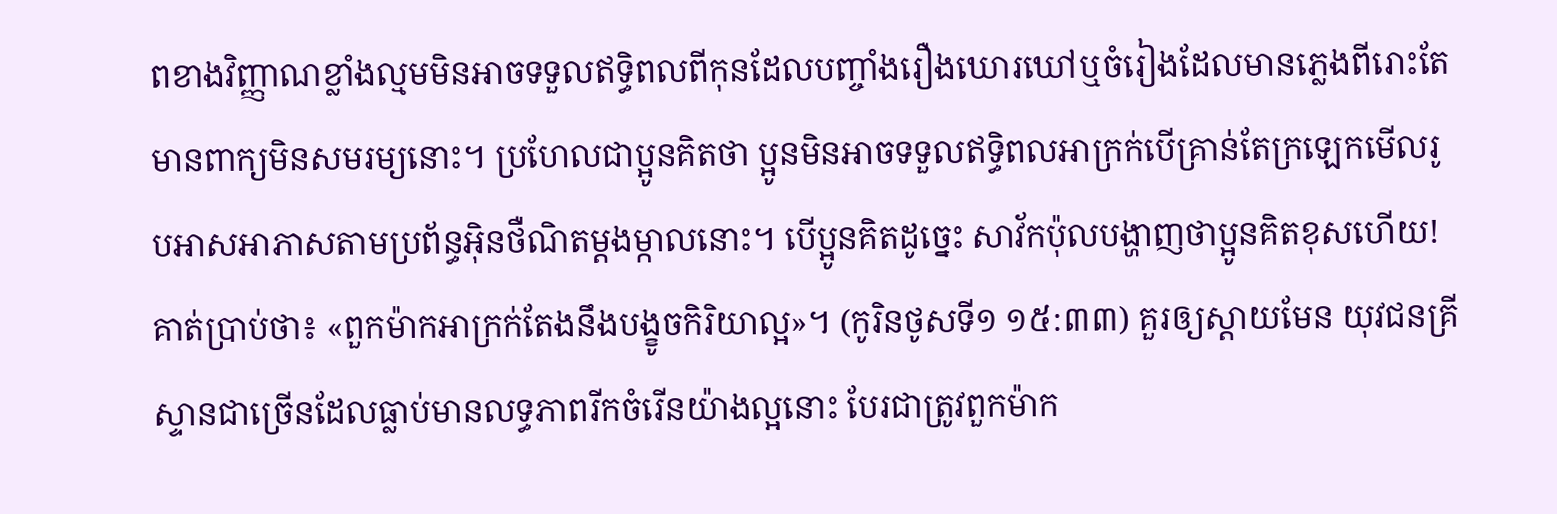ពខាងវិញ្ញាណខ្លាំងល្មមមិនអាចទទួលឥទ្ធិពលពីកុនដែលបញ្ចាំងរឿងឃោរឃៅឬចំរៀងដែលមានភ្លេងពីរោះតែមានពាក្យមិនសមរម្យនោះ។ ប្រហែលជាប្អូនគិតថា ប្អូនមិនអាចទទួលឥទ្ធិពលអាក្រក់បើគ្រាន់តែក្រឡេកមើលរូបអាសអាភាសតាមប្រព័ន្ធអ៊ិនថឺណិតម្ដងម្កាលនោះ។ បើប្អូនគិតដូច្នេះ សាវ័កប៉ុលបង្ហាញថាប្អូនគិតខុសហើយ! គាត់ប្រាប់ថា៖ «ពួកម៉ាកអាក្រក់តែងនឹងបង្ខូចកិរិយាល្អ»។ (កូរិនថូសទី១ ១៥:៣៣) គួរឲ្យស្ដាយមែន យុវជនគ្រីស្ទានជាច្រើនដែលធ្លាប់មានលទ្ធភាពរីកចំរើនយ៉ាងល្អនោះ បែរជាត្រូវពួកម៉ាក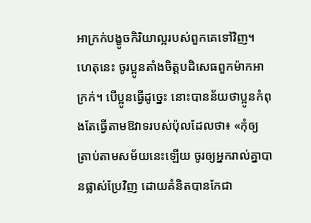អាក្រក់បង្ខូចកិរិយាល្អរបស់ពួកគេទៅវិញ។ ហេតុនេះ ចូរប្អូនតាំងចិត្តបដិសេធពួកម៉ាកអាក្រក់។ បើប្អូនធ្វើដូច្នេះ នោះបានន័យថាប្អូនកំពុងតែធ្វើតាមឱវាទរបស់ប៉ុលដែលថា៖ «កុំឲ្យត្រាប់តាមសម័យនេះឡើយ ចូរឲ្យអ្នករាល់គ្នាបានផ្លាស់ប្រែវិញ ដោយគំនិតបានកែជា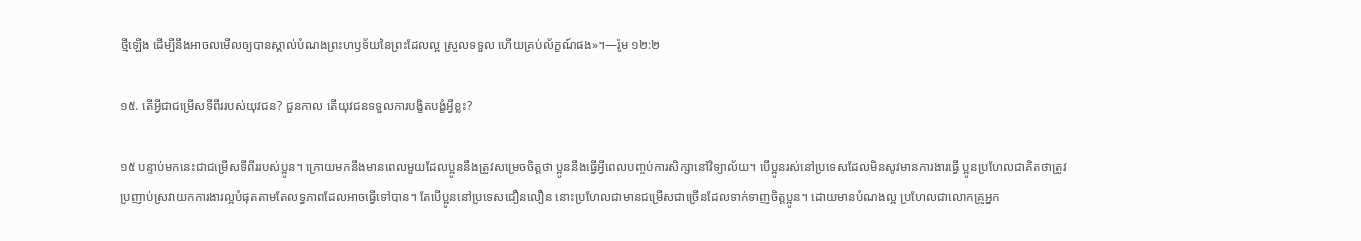ថ្មីឡើង ដើម្បីនឹងអាចលមើលឲ្យបានស្គាល់បំណងព្រះហឫទ័យនៃព្រះដែលល្អ ស្រួលទទួល ហើយគ្រប់ល័ក្ខណ៍ផង»។—រ៉ូម ១២:២

១៥. តើអ្វីជាជម្រើសទីពីររបស់យុវជន? ជួនកាល តើយុវជនទទួលការបង្ខិតបង្ខំអ្វីខ្លះ?

១៥ បន្ទាប់មកនេះជាជម្រើសទីពីររបស់ប្អូន។ ក្រោយមកនឹងមានពេលមួយដែលប្អូននឹងត្រូវសម្រេចចិត្តថា ប្អូននឹងធ្វើអ្វីពេលបញ្ចប់ការសិក្សានៅវិទ្យាល័យ។ បើប្អូនរស់នៅប្រទេសដែលមិនសូវមានការងារធ្វើ ប្អូនប្រហែលជាគិតថាត្រូវប្រញាប់ស្រវាយកការងារល្អបំផុតតាមតែលទ្ធភាពដែលអាចធ្វើទៅបាន។ តែបើប្អូននៅប្រទេសជឿនលឿន នោះប្រហែលជាមានជម្រើសជាច្រើនដែលទាក់ទាញចិត្តប្អូន។ ដោយមានបំណងល្អ ប្រហែលជាលោកគ្រូអ្នក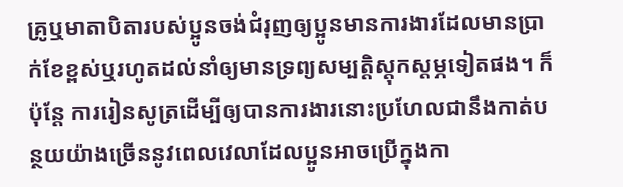គ្រូឬមាតាបិតារបស់ប្អូនចង់ជំរុញឲ្យប្អូនមានការងារដែលមានប្រាក់ខែខ្ពស់ឬរហូតដល់នាំឲ្យមានទ្រព្យសម្បត្ដិស្តុកស្តម្ភទៀតផង។ ក៏ប៉ុន្តែ ការរៀនសូត្រដើម្បីឲ្យបានការងារនោះប្រហែលជានឹងកាត់បន្ថយយ៉ាងច្រើននូវពេលវេលាដែលប្អូនអាចប្រើក្នុងកា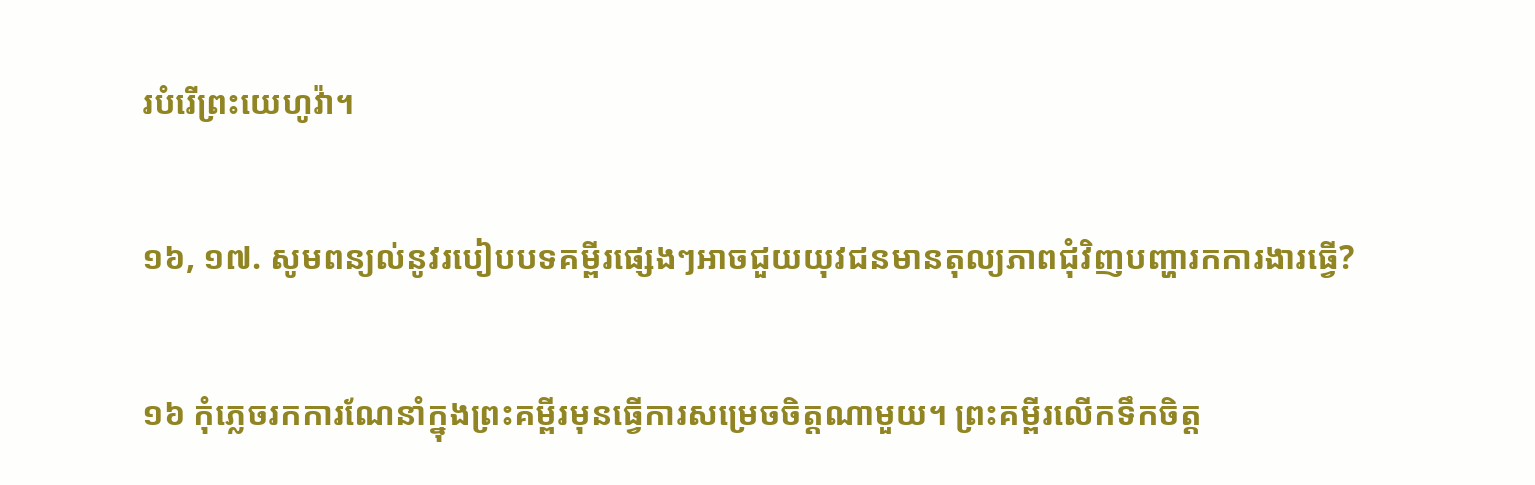របំរើព្រះយេហូវ៉ា។

១៦, ១៧. សូមពន្យល់នូវរបៀបបទគម្ពីរផ្សេងៗអាចជួយយុវជនមានតុល្យភាពជុំវិញបញ្ហារកការងារធ្វើ?

១៦ កុំភ្លេចរកការណែនាំក្នុងព្រះគម្ពីរមុនធ្វើការសម្រេចចិត្តណាមួយ។ ព្រះគម្ពីរលើកទឹកចិត្ត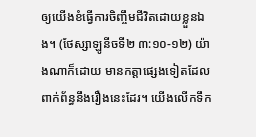ឲ្យយើងខំធ្វើការចិញ្ចឹមជីវិតដោយខ្លួនឯង។ (ថែស្សាឡូនីចទី២ ៣:១០-១២) យ៉ាងណាក៏ដោយ មានកត្ដាផ្សេងទៀតដែលពាក់ព័ន្ធនឹងរឿងនេះដែរ។ យើងលើកទឹក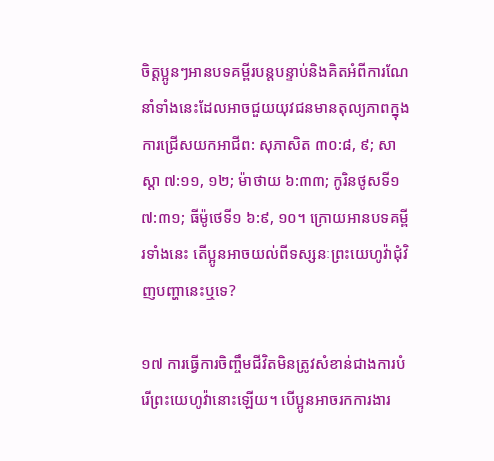ចិត្តប្អូនៗអានបទគម្ពីរបន្តបន្ទាប់និងគិតអំពីការណែនាំទាំងនេះដែលអាចជួយយុវជនមានតុល្យភាពក្នុងការជ្រើសយកអាជីព: សុភាសិត ៣០:៨, ៩; សាស្ដា ៧:១១, ១២; ម៉ាថាយ ៦:៣៣; កូរិនថូសទី១ ៧:៣១; ធីម៉ូថេទី១ ៦:៩, ១០។ ក្រោយអានបទគម្ពីរទាំងនេះ តើប្អូនអាចយល់ពីទស្សនៈព្រះយេហូវ៉ាជុំវិញបញ្ហានេះឬទេ?

១៧ ការធ្វើការចិញ្ចឹមជីវិតមិនត្រូវសំខាន់ជាងការបំរើព្រះយេហូវ៉ានោះឡើយ។ បើប្អូនអាចរកការងារ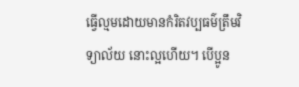ធ្វើល្មមដោយមានកំរិតវប្បធម៌ត្រឹមវិទ្យាល័យ នោះល្អហើយ។ បើប្អូន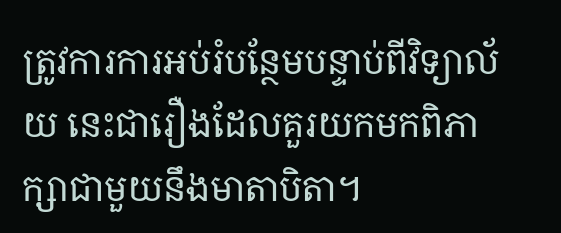ត្រូវការការអប់រំបន្ថែមបន្ទាប់ពីវិទ្យាល័យ នេះជារឿងដែលគួរយកមកពិភាក្សាជាមួយនឹងមាតាបិតា។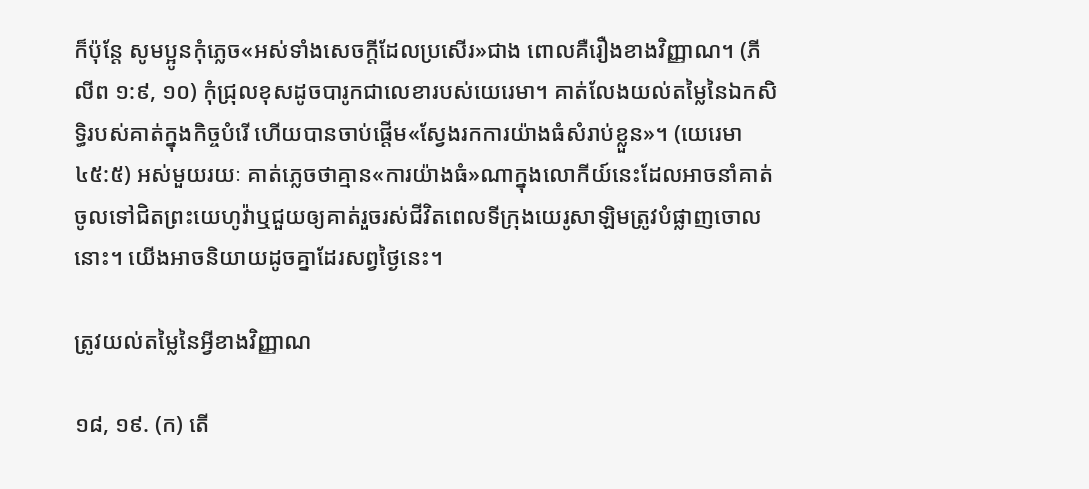ក៏ប៉ុន្តែ សូមប្អូនកុំភ្លេច«អស់ទាំងសេចក្ដីដែលប្រសើរ»ជាង ពោលគឺរឿងខាងវិញ្ញាណ។ (ភីលីព ១:៩, ១០) កុំជ្រុលខុសដូចបារូកជាលេខារបស់យេរេមា។ គាត់លែងយល់តម្លៃនៃឯកសិទ្ធិរបស់គាត់ក្នុងកិច្ចបំរើ ហើយបានចាប់ផ្ដើម«ស្វែងរកការយ៉ាងធំសំរាប់ខ្លួន»។ (យេរេមា ៤៥:៥) អស់មួយរយៈ គាត់ភ្លេចថាគ្មាន«ការយ៉ាងធំ»ណាក្នុងលោកីយ៍នេះដែលអាចនាំគាត់ចូលទៅជិតព្រះយេហូវ៉ាឬជួយឲ្យគាត់រួចរស់ជីវិតពេលទីក្រុងយេរូសាឡិមត្រូវបំផ្លាញចោលនោះ។ យើងអាចនិយាយដូចគ្នាដែរសព្វថ្ងៃនេះ។

ត្រូវយល់តម្លៃនៃអ្វីខាងវិញ្ញាណ

១៨, ១៩. (ក) តើ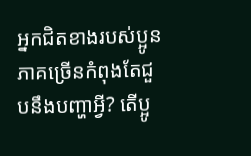អ្នកជិតខាងរបស់ប្អូនភាគច្រើនកំពុងតែជួបនឹងបញ្ហាអ្វី? តើប្អូ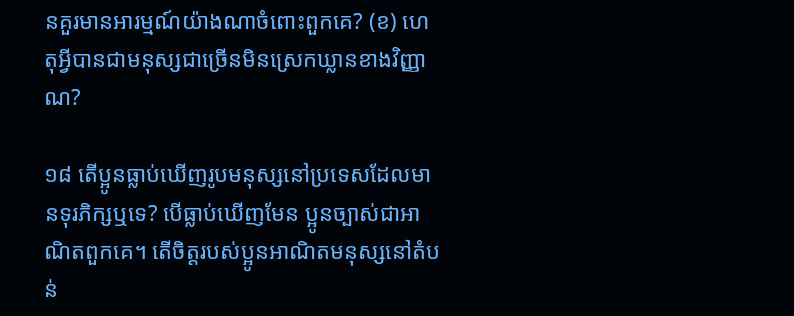នគួរមានអារម្មណ៍យ៉ាងណាចំពោះពួកគេ? (ខ) ហេតុអ្វីបានជាមនុស្សជាច្រើនមិនស្រេកឃ្លានខាងវិញ្ញាណ?

១៨ តើប្អូនធ្លាប់ឃើញរូបមនុស្សនៅប្រទេសដែលមានទុរភិក្សឬទេ? បើធ្លាប់ឃើញមែន ប្អូនច្បាស់ជាអាណិតពួកគេ។ តើចិត្តរបស់ប្អូនអាណិតមនុស្សនៅតំបន់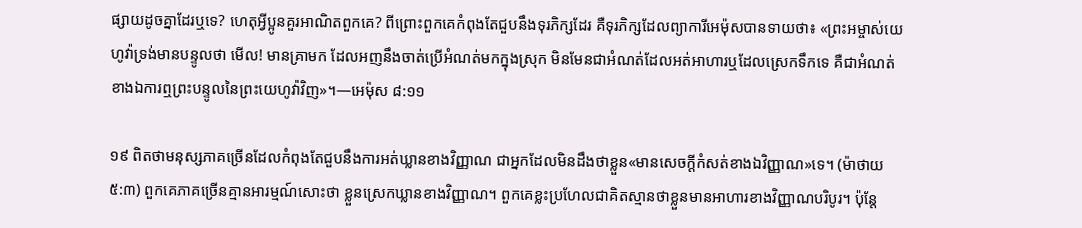ផ្សាយដូចគ្នាដែរឬទេ? ហេតុអ្វីប្អូនគួរអាណិតពួកគេ? ពីព្រោះពួកគេកំពុងតែជួបនឹងទុរភិក្សដែរ គឺទុរភិក្សដែលព្យាការីអេម៉ុសបានទាយថា៖ «ព្រះអម្ចាស់យេហូវ៉ាទ្រង់មានបន្ទូលថា មើល! មានគ្រាមក ដែលអញនឹងចាត់ប្រើអំណត់មកក្នុងស្រុក មិនមែនជាអំណត់ដែលអត់អាហារឬដែលស្រេកទឹកទេ គឺជាអំណត់ខាងឯការឮព្រះបន្ទូលនៃព្រះយេហូវ៉ាវិញ»។—អេម៉ុស ៨:១១

១៩ ពិតថាមនុស្សភាគច្រើនដែលកំពុងតែជួបនឹងការអត់ឃ្លានខាងវិញ្ញាណ ជាអ្នកដែលមិនដឹងថាខ្លួន«មានសេចក្ដីកំសត់ខាងឯវិញ្ញាណ»ទេ។ (ម៉ាថាយ ៥:៣) ពួកគេភាគច្រើនគ្មានអារម្មណ៍សោះថា ខ្លួនស្រេកឃ្លានខាងវិញ្ញាណ។ ពួកគេខ្លះប្រហែលជាគិតស្មានថាខ្លួនមានអាហារខាងវិញ្ញាណបរិបូរ។ ប៉ុន្តែ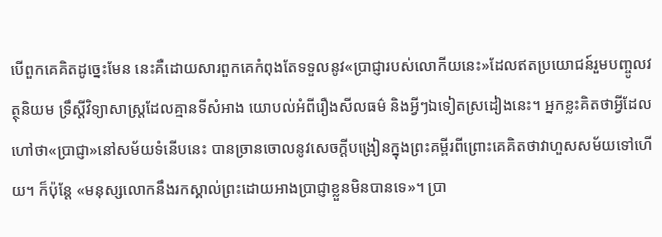បើពួកគេគិតដូច្នេះមែន នេះគឺដោយសារពួកគេកំពុងតែទទួលនូវ«ប្រាជ្ញារបស់លោកីយនេះ»ដែលឥតប្រយោជន៍រួមបញ្ចូលវត្ថុនិយម ទ្រឹស្តីវិទ្យាសាស្ត្រដែលគ្មានទីសំអាង យោបល់អំពីរឿងសីលធម៌ និងអ្វីៗឯទៀតស្រដៀងនេះ។ អ្នកខ្លះគិតថាអ្វីដែលហៅថា«ប្រាជ្ញា»នៅសម័យទំនើបនេះ បានច្រានចោលនូវសេចក្ដីបង្រៀនក្នុងព្រះគម្ពីរពីព្រោះគេគិតថាវាហួសសម័យទៅហើយ។ ក៏ប៉ុន្តែ «មនុស្សលោកនឹងរកស្គាល់ព្រះដោយអាងប្រាជ្ញាខ្លួនមិនបានទេ»។ ប្រា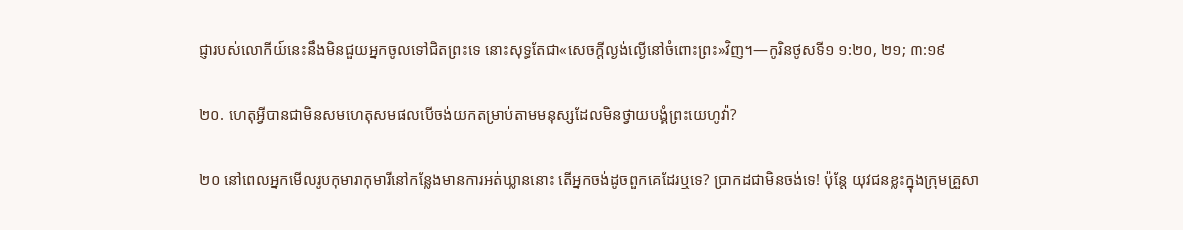ជ្ញារបស់លោកីយ៍នេះនឹងមិនជួយអ្នកចូលទៅជិតព្រះទេ នោះសុទ្ធតែជា«សេចក្ដីល្ងង់ល្ងើនៅចំពោះព្រះ»វិញ។—កូរិនថូសទី១ ១:២០, ២១; ៣:១៩

២០. ហេតុអ្វីបានជាមិនសមហេតុសមផលបើចង់យកតម្រាប់តាមមនុស្សដែលមិនថ្វាយបង្គំព្រះយេហូវ៉ា?

២០ នៅពេលអ្នកមើលរូបកុមារាកុមារីនៅកន្លែងមានការអត់ឃ្លាននោះ តើអ្នកចង់ដូចពួកគេដែរឬទេ? ប្រាកដជាមិនចង់ទេ! ប៉ុន្តែ យុវជនខ្លះក្នុងក្រុមគ្រួសា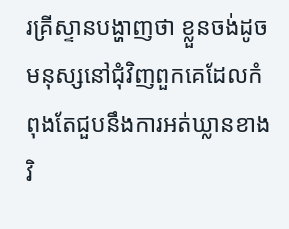រគ្រីស្ទានបង្ហាញថា ខ្លួនចង់ដូចមនុស្សនៅជុំវិញពួកគេដែលកំពុងតែជួបនឹងការអត់ឃ្លានខាងវិ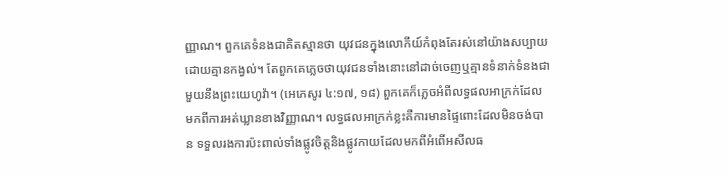ញ្ញាណ។ ពួកគេទំនងជាគិតស្មានថា យុវជនក្នុងលោកីយ៍កំពុងតែរស់នៅយ៉ាងសប្បាយដោយគ្មានកង្វល់។ តែពួកគេភ្លេចថាយុវជនទាំងនោះនៅដាច់ចេញឬគ្មានទំនាក់ទំនងជាមួយនឹងព្រះយេហូវ៉ា។ (អេភេសូរ ៤:១៧, ១៨) ពួកគេក៏ភ្លេចអំពីលទ្ធផលអាក្រក់ដែលមកពីការអត់ឃ្លានខាងវិញ្ញាណ។ លទ្ធផលអាក្រក់ខ្លះគឺការមានផ្ទៃពោះដែលមិនចង់បាន ទទួលរងការប៉ះពាល់ទាំងផ្លូវចិត្តនិងផ្លូវកាយដែលមកពីអំពើអសីលធ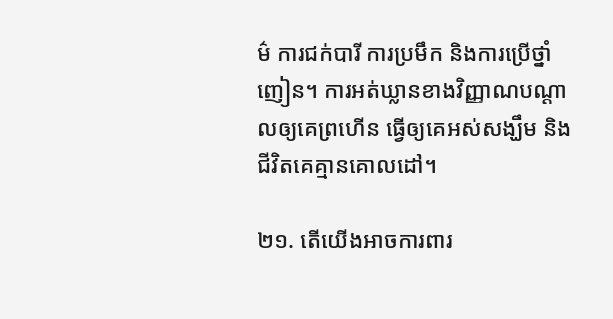ម៌ ការជក់បារី ការប្រមឹក និងការប្រើថ្នាំញៀន។ ការអត់ឃ្លានខាងវិញ្ញាណបណ្ដាលឲ្យគេព្រហើន ធ្វើឲ្យគេអស់សង្ឃឹម និងជីវិតគេគ្មានគោលដៅ។

២១. តើយើងអាចការពារ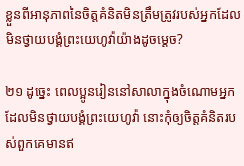ខ្លួនពីអានុភាពនៃចិត្តគំនិតមិនត្រឹមត្រូវរបស់អ្នកដែលមិនថ្វាយបង្គំព្រះយេហូវ៉ាយ៉ាងដូចម្ដេច?

២១ ដូច្នេះ ពេលប្អូនរៀននៅសាលាក្នុងចំណោមអ្នកដែលមិនថ្វាយបង្គំព្រះយេហូវ៉ា នោះកុំឲ្យចិត្តគំនិតរបស់ពួកគេមានឥ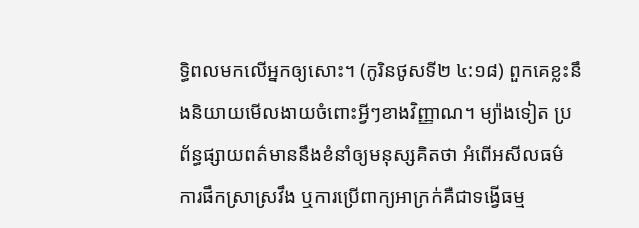ទ្ធិពលមកលើអ្នកឲ្យសោះ។ (កូរិនថូសទី២ ៤:១៨) ពួកគេខ្លះនឹងនិយាយមើលងាយចំពោះអ្វីៗខាងវិញ្ញាណ។ ម្យ៉ាងទៀត ប្រព័ន្ធផ្សាយពត៌មាននឹងខំនាំឲ្យមនុស្សគិតថា អំពើអសីលធម៌ ការផឹកស្រាស្រវឹង ឬការប្រើពាក្យអាក្រក់គឺជាទង្វើធម្ម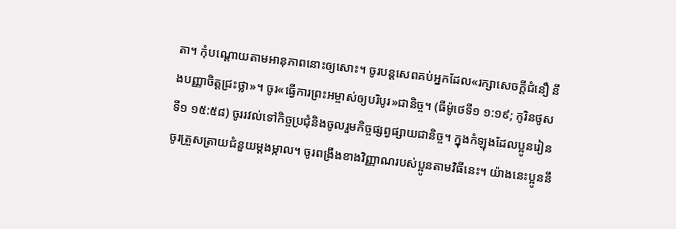តា។ កុំបណ្ដោយតាមអានុភាពនោះឲ្យសោះ។ ចូរបន្តសេពគប់អ្នកដែល«រក្សាសេចក្ដីជំនឿ នឹងបញ្ញាចិត្តជ្រះថ្លា»។ ចូរ«ធ្វើការព្រះអម្ចាស់ឲ្យបរិបូរ»ជានិច្ច។ (ធីម៉ូថេទី១ ១:១៩; កូរិនថូសទី១ ១៥:៥៨) ចូររវល់ទៅកិច្ចប្រជុំនិងចូលរួមកិច្ចផ្សព្វផ្សាយជានិច្ច។ ក្នុងកំឡុងដែលប្អូនរៀន ចូរត្រួសត្រាយជំនួយម្ដងម្កាល។ ចូរពង្រឹងខាងវិញ្ញាណរបស់ប្អូនតាមវិធីនេះ។ យ៉ាងនេះប្អូននឹ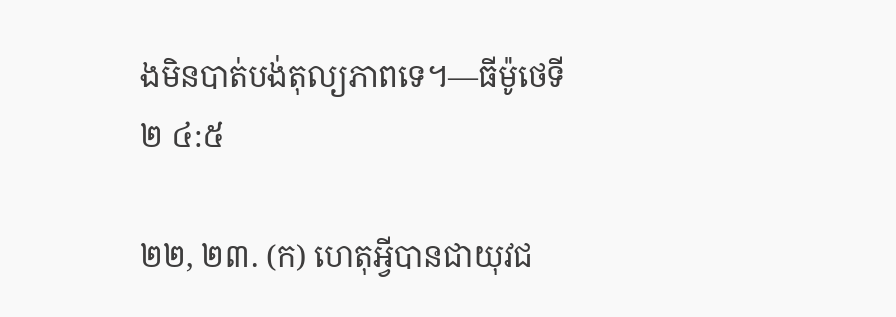ងមិនបាត់បង់តុល្យភាពទេ។—ធីម៉ូថេទី២ ៤:៥

២២, ២៣. (ក) ហេតុអ្វីបានជាយុវជ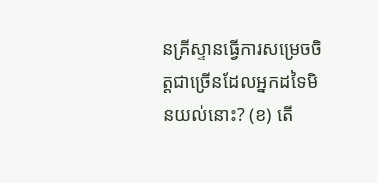នគ្រីស្ទានធ្វើការសម្រេចចិត្តជាច្រើនដែលអ្នកដទៃមិនយល់នោះ? (ខ) តើ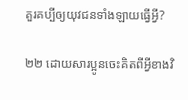គួរគប្បីឲ្យយុវជនទាំងឡាយធ្វើអ្វី?

២២ ដោយសារប្អូនចេះគិតពីអ្វីខាងវិ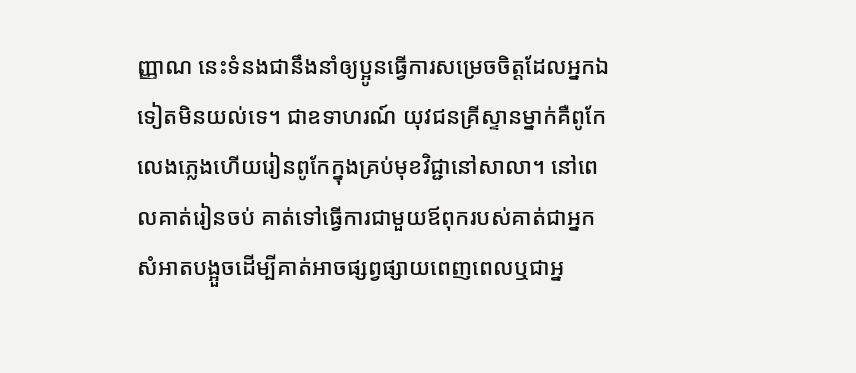ញ្ញាណ នេះទំនងជានឹងនាំឲ្យប្អូនធ្វើការសម្រេចចិត្តដែលអ្នកឯទៀតមិនយល់ទេ។ ជាឧទាហរណ៍ យុវជនគ្រីស្ទានម្នាក់គឺពូកែលេងភ្លេងហើយរៀនពូកែក្នុងគ្រប់មុខវិជ្ជានៅសាលា។ នៅពេលគាត់រៀនចប់ គាត់ទៅធ្វើការជាមួយឪពុករបស់គាត់ជាអ្នកសំអាតបង្អួចដើម្បីគាត់អាចផ្សព្វផ្សាយពេញពេលឬជាអ្ន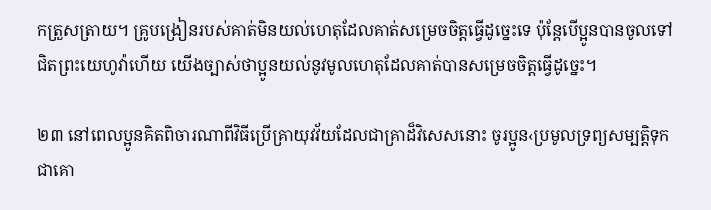កត្រួសត្រាយ។ គ្រូបង្រៀនរបស់គាត់មិនយល់ហេតុដែលគាត់សម្រេចចិត្តធ្វើដូច្នេះទេ ប៉ុន្តែបើប្អូនបានចូលទៅជិតព្រះយេហូវ៉ាហើយ យើងច្បាស់ថាប្អូនយល់នូវមូលហេតុដែលគាត់បានសម្រេចចិត្តធ្វើដូច្នេះ។

២៣ នៅពេលប្អូនគិតពិចារណាពីវិធីប្រើគ្រាយុវវ័យដែលជាគ្រាដ៏វិសេសនោះ ចូរប្អូន‹ប្រមូលទ្រព្យសម្បត្ដិទុកជាគោ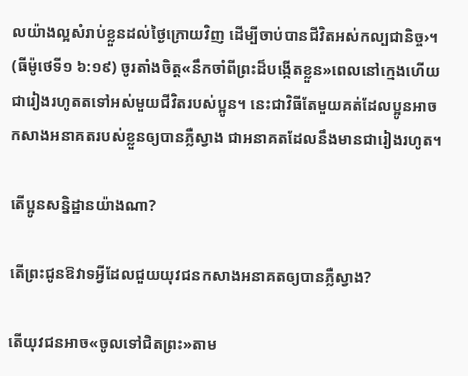លយ៉ាងល្អសំរាប់ខ្លួនដល់ថ្ងៃក្រោយវិញ ដើម្បីចាប់បានជីវិតអស់កល្បជានិច្ច›។ (ធីម៉ូថេទី១ ៦:១៩) ចូរតាំងចិត្ត«នឹកចាំពីព្រះដ៏បង្កើតខ្លួន»ពេលនៅក្មេងហើយជារៀងរហូតតទៅអស់មួយជីវិតរបស់ប្អូន។ នេះជាវិធីតែមួយគត់ដែលប្អូនអាចកសាងអនាគតរបស់ខ្លួនឲ្យបានភ្លឺស្វាង ជាអនាគតដែលនឹងមានជារៀងរហូត។

តើប្អូនសន្និដ្ឋានយ៉ាងណា?

តើព្រះជូនឱវាទអ្វីដែលជួយយុវជនកសាងអនាគតឲ្យបានភ្លឺស្វាង?

តើយុវជនអាច«ចូលទៅជិតព្រះ»តាម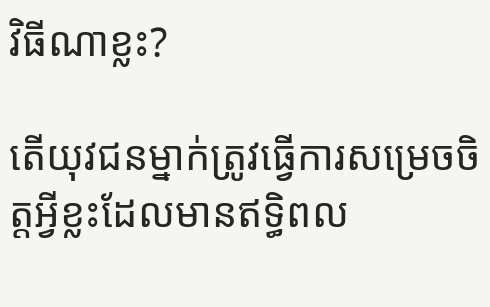វិធីណាខ្លះ?

តើយុវជនម្នាក់ត្រូវធ្វើការសម្រេចចិត្តអ្វីខ្លះដែលមានឥទ្ធិពល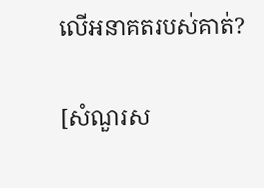លើអនាគតរបស់គាត់?

[សំណួរស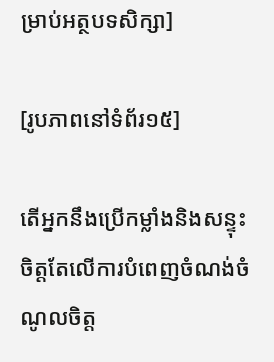ម្រាប់អត្ថបទសិក្សា]

[រូបភាពនៅទំព័រ១៥]

តើអ្នកនឹងប្រើកម្លាំងនិងសន្ទុះចិត្តតែលើការបំពេញចំណង់ចំណូលចិត្ត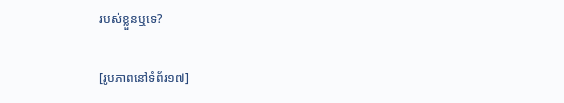របស់ខ្លួនឬទេ?

[រូបភាពនៅទំព័រ១៧]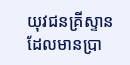យុវជនគ្រីស្ទានដែលមានប្រា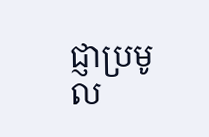ជ្ញាប្រមូល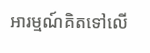អារម្មណ៍គិតទៅលើ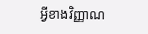អ្វីខាងវិញ្ញាណ